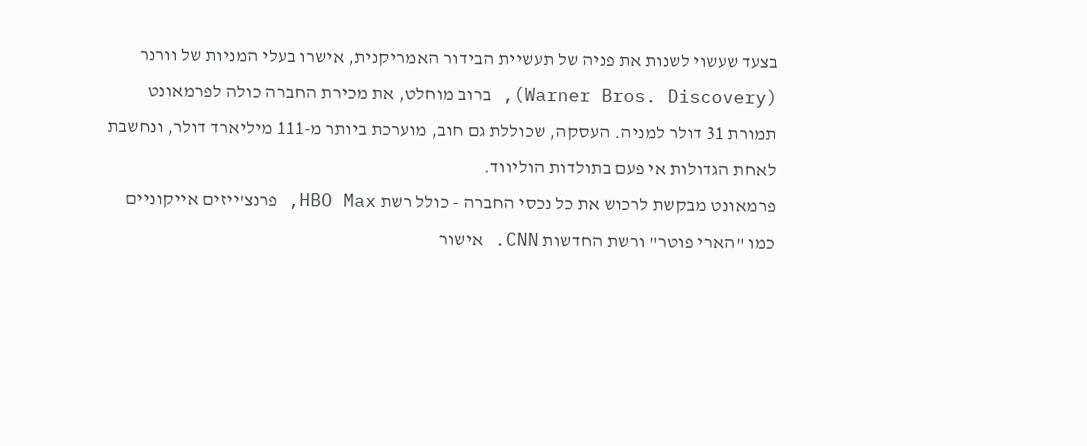בצעד שעשוי לשנות את פניה של תעשיית הבידור האמריקנית, אישרו בעלי המניות של וורנר (Warner Bros. Discovery), ברוב מוחלט, את מכירת החברה כולה לפרמאונט תמורת 31 דולר למניה. העסקה, שכוללת גם חוב, מוערכת ביותר מ-111 מיליארד דולר, ונחשבת לאחת הגדולות אי פעם בתולדות הוליווד.
פרמאונט מבקשת לרכוש את כל נכסי החברה - כולל רשת HBO Max, פרנצ'ייזים אייקוניים כמו "הארי פוטר" ורשת החדשות CNN. אישור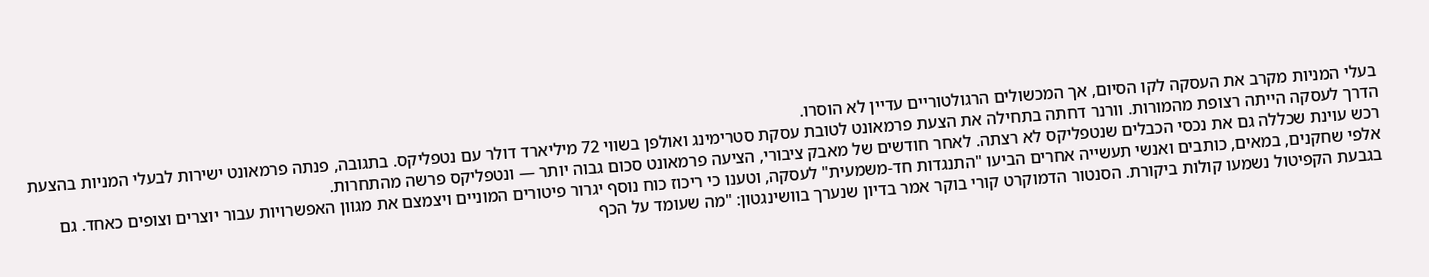בעלי המניות מקרב את העסקה לקו הסיום, אך המכשולים הרגולטוריים עדיין לא הוסרו.
הדרך לעסקה הייתה רצופת מהמורות. וורנר דחתה בתחילה את הצעת פרמאונט לטובת עסקת סטרימינג ואולפן בשווי 72 מיליארד דולר עם נטפליקס. בתגובה, פנתה פרמאונט ישירות לבעלי המניות בהצעת רכש עוינת שכללה גם את נכסי הכבלים שנטפליקס לא רצתה. לאחר חודשים של מאבק ציבורי, הציעה פרמאונט סכום גבוה יותר — ונטפליקס פרשה מהתחרות.
אלפי שחקנים, במאים, כותבים ואנשי תעשייה אחרים הביעו "התנגדות חד-משמעית" לעסקה, וטענו כי ריכוז כוח נוסף יגרור פיטורים המוניים ויצמצם את מגוון האפשרויות עבור יוצרים וצופים כאחד. גם בגבעת הקפיטול נשמעו קולות ביקורת. הסנטור הדמוקרט קורי בוקר אמר בדיון שנערך בוושינגטון: "מה שעומד על הכף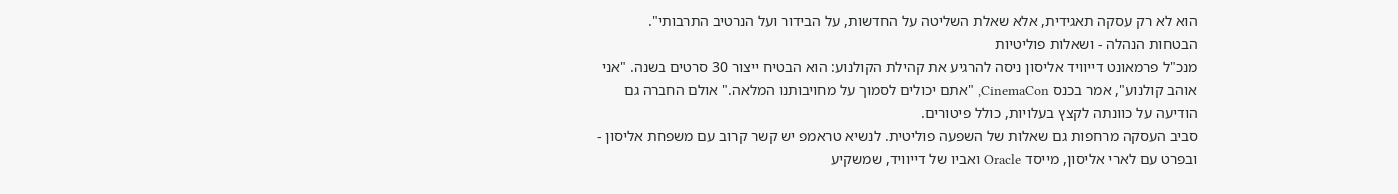הוא לא רק עסקה תאגידית, אלא שאלת השליטה על החדשות, על הבידור ועל הנרטיב התרבותי".
הבטחות הנהלה - ושאלות פוליטיות
מנכ"ל פרמאונט דייוויד אליסון ניסה להרגיע את קהילת הקולנוע: הוא הבטיח ייצור 30 סרטים בשנה. "אני אוהב קולנוע", אמר בכנס CinemaCon, "אתם יכולים לסמוך על מחויבותנו המלאה." אולם החברה גם הודיעה על כוונתה לקצץ בעלויות, כולל פיטורים.
סביב העסקה מרחפות גם שאלות של השפעה פוליטית. לנשיא טראמפ יש קשר קרוב עם משפחת אליסון - ובפרט עם לארי אליסון, מייסד Oracle ואביו של דייוויד, שמשקיע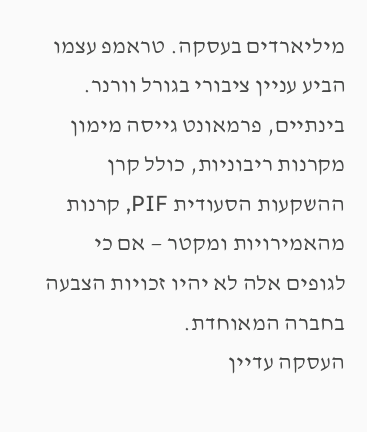מיליארדים בעסקה. טראמפ עצמו הביע עניין ציבורי בגורל וורנר. בינתיים, פרמאונט גייסה מימון מקרנות ריבוניות, כולל קרן ההשקעות הסעודית PIF, קרנות מהאמירויות ומקטר — אם כי לגופים אלה לא יהיו זכויות הצבעה בחברה המאוחדת.
העסקה עדיין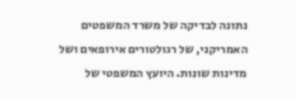נתונה לבדיקה של משרד המשפטים האמריקני, של רגולטורים אירופאים ושל מדינות שונות. היועץ המשפטי של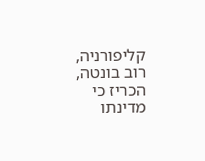קליפורניה, רוב בונטה, הכריז כי מדינתו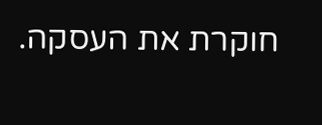חוקרת את העסקה.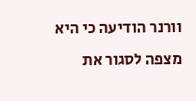וורנר הודיעה כי היא מצפה לסגור את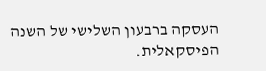העסקה ברבעון השלישי של השנה הפיסקאלית.